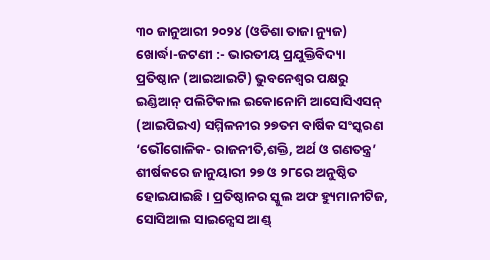୩୦ ଜାନୁଆରୀ ୨୦୨୪ (ଓଡିଶା ତାଜା ନ୍ୟୁଜ) ଖୋର୍ଦ୍ଧା-ଜଟଣୀ :- ଭାରତୀୟ ପ୍ରଯୁକ୍ତିବିଦ୍ୟା ପ୍ରତିଷ୍ଠାନ (ଆଇଆଇଟି) ଭୁବନେଶ୍ୱର ପକ୍ଷରୁ ଇଣ୍ଡିଆନ୍ ପଲିଟିକାଲ ଇକୋନୋମି ଆସୋସିଏସନ୍ (ଆଇପିଇଏ) ସମ୍ମିଳନୀର ୨୭ତମ ବାର୍ଷିକ ସଂସ୍କରଣ ‘ଭୌଗୋଳିକ- ରାଜନୀତି,ଶକ୍ତି, ଅର୍ଥ ଓ ଗଣତନ୍ତ୍ର’ ଶୀର୍ଷକରେ ଜାନୁୟାରୀ ୨୭ ଓ ୨୮ରେ ଅନୁଷ୍ଠିତ ହୋଇଯାଇଛି। ପ୍ରତିଷ୍ଠାନର ସ୍କୁଲ ଅଫ ହ୍ୟୁମାନୀଟିଜ, ସୋସିଆଲ ସାଇନ୍ସେସ ଆଣ୍ଡ୍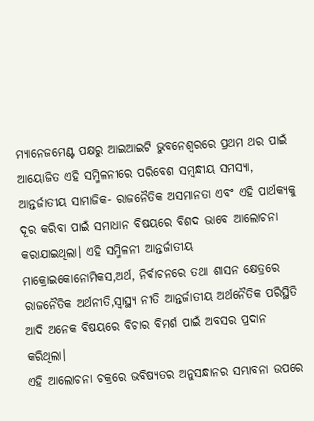ମ୍ୟାନେଜମେଣ୍ଟ ପକ୍ଷରୁ ଆଇଆଇଟି ଭୁବନେଶ୍ଵରରେ ପ୍ରଥମ ଥର ପାଇଁ ଆୟୋଜିତ ଏହି ସମ୍ମିଳନୀରେ ପରିବେଶ ସମ୍ବନ୍ଧୀୟ ସମସ୍ୟା, ଆନ୍ତର୍ଜାତୀୟ ସାମାଜିକ- ରାଜନୈତିକ ଅସମାନତା ଏବଂ ଏହି ପାର୍ଥକ୍ୟକୁ ଦୂର କରିବା ପାଇଁ ସମାଧାନ ବିଷୟରେ ବିଶଦ ଭାବେ ଆଲୋଚନା କରାଯାଇଥିଲା। ଏହି ସମ୍ମିଳନୀ ଆନ୍ତର୍ଜାତୀୟ ମାକ୍ରୋଇକୋନୋମିକସ,ଅର୍ଥ, ନିର୍ବାଚନରେ ତଥା ଶାସନ କ୍ଷେତ୍ରରେ ରାଜନୈତିକ ଅର୍ଥନୀତି,ସ୍ୱାସ୍ଥ୍ୟ ନୀତି ଆନ୍ତର୍ଜାତୀୟ ଅର୍ଥନୈତିକ ପରିସ୍ଥିତି ଆଦି ଅନେକ ବିଷୟରେ ବିଚାର ବିମର୍ଶ ପାଇଁ ଅବସର ପ୍ରଦାନ କରିଥିଲା।
ଏହି ଆଲୋଚନା ଚକ୍ରରେ ଭବିଷ୍ୟତର ଅନୁସନ୍ଧାନର ସମ୍ଭାବନା ଉପରେ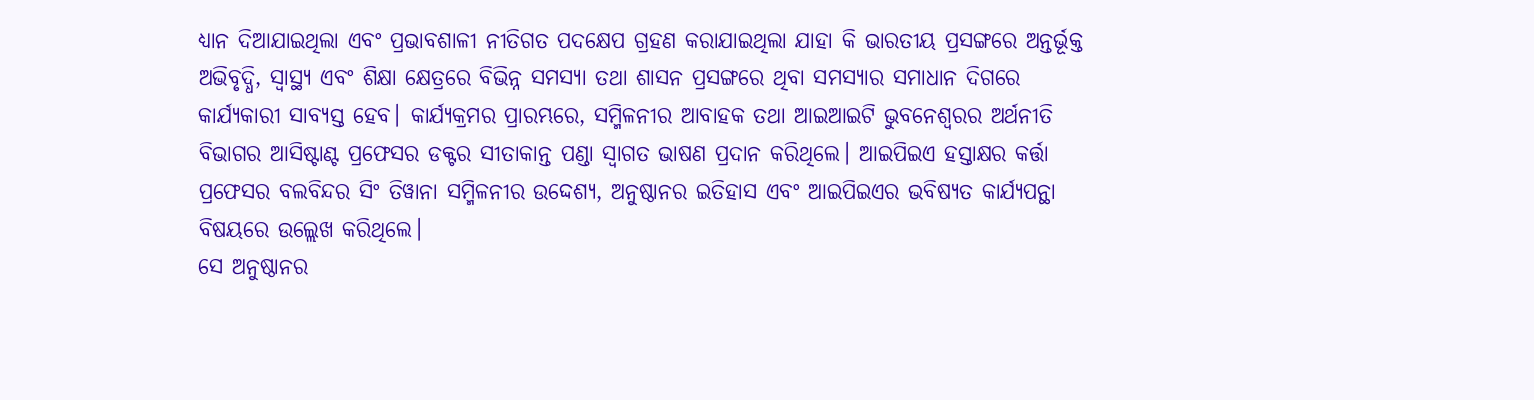ଧ୍ୟାନ ଦିଆଯାଇଥିଲା ଏବଂ ପ୍ରଭାବଶାଳୀ ନୀତିଗତ ପଦକ୍ଷେପ ଗ୍ରହଣ କରାଯାଇଥିଲା ଯାହା କି ଭାରତୀୟ ପ୍ରସଙ୍ଗରେ ଅନ୍ତର୍ଭୂକ୍ତ ଅଭିବୃଦ୍ଧି, ସ୍ୱାସ୍ଥ୍ୟ ଏବଂ ଶିକ୍ଷା କ୍ଷେତ୍ରରେ ବିଭିନ୍ନ ସମସ୍ୟା ତଥା ଶାସନ ପ୍ରସଙ୍ଗରେ ଥିବା ସମସ୍ୟାର ସମାଧାନ ଦିଗରେ କାର୍ଯ୍ୟକାରୀ ସାବ୍ୟସ୍ତ ହେବ। କାର୍ଯ୍ୟକ୍ରମର ପ୍ରାରମ୍ଭରେ, ସମ୍ମିଳନୀର ଆବାହକ ତଥା ଆଇଆଇଟି ଭୁବନେଶ୍ଵରର ଅର୍ଥନୀତି ବିଭାଗର ଆସିଷ୍ଟାଣ୍ଟ ପ୍ରଫେସର ଡକ୍ଟର ସୀତାକାନ୍ତ ପଣ୍ଡା ସ୍ୱାଗତ ଭାଷଣ ପ୍ରଦାନ କରିଥିଲେ। ଆଇପିଇଏ ହସ୍ତାକ୍ଷର କର୍ତ୍ତା ପ୍ରଫେସର ବଲବିନ୍ଦର ସିଂ ତିୱାନା ସମ୍ମିଳନୀର ଉଦ୍ଦେଶ୍ୟ, ଅନୁଷ୍ଠାନର ଇତିହାସ ଏବଂ ଆଇପିଇଏର ଭବିଷ୍ୟତ କାର୍ଯ୍ୟପନ୍ଥା ବିଷୟରେ ଉଲ୍ଲେଖ କରିଥିଲେ।
ସେ ଅନୁଷ୍ଠାନର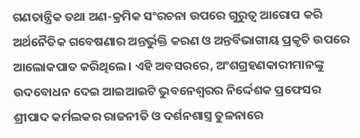ଗଣତାନ୍ତ୍ରିକ ତଥା ଅଣ-କ୍ରମିକ ସଂରଚନା ଉପରେ ଗୁରୁତ୍ୱ ଆରୋପ କରି ଅର୍ଥନୈତିକ ଗବେଷଣାର ଅନ୍ତର୍ଭୁକ୍ତି କରଣ ଓ ଅନ୍ତର୍ବିଭାଗୀୟ ପ୍ରକୃତି ଉପରେ ଆଲୋକପାତ କରିଥିଲେ। ଏହି ଅବସରରେ, ଅଂଶଗ୍ରହଣକାରୀମାନଙ୍କୁ ଉଦବୋଧନ ଦେଇ ଆଇଆଇଟି ଭୁବନେଶ୍ଵରର ନିର୍ଦ୍ଦେଶକ ପ୍ରଫେସର ଶ୍ରୀପାଦ କର୍ମଲକର ରାଜନୀତି ଓ ଦର୍ଶନଶାସ୍ତ୍ର ତୁଳନାରେ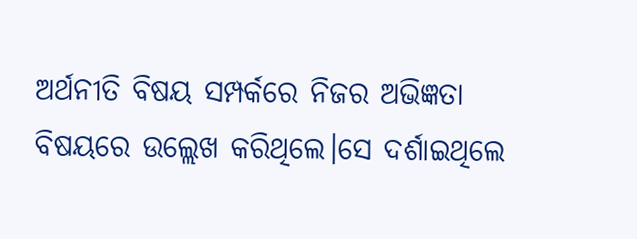ଅର୍ଥନୀତି ବିଷୟ ସମ୍ପର୍କରେ ନିଜର ଅଭିଜ୍ଞତା ବିଷୟରେ ଉଲ୍ଲେଖ କରିଥିଲେ।ସେ ଦର୍ଶାଇଥିଲେ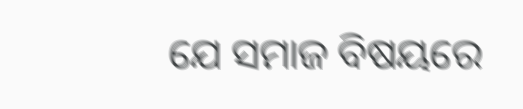ଯେ ସମାଜ ବିଷୟରେ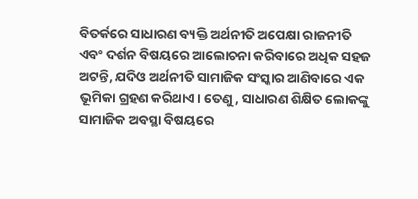ବିତର୍କରେ ସାଧାରଣ ବ୍ୟକ୍ତି ଅର୍ଥନୀତି ଅପେକ୍ଷା ରାଜନୀତି ଏବଂ ଦର୍ଶନ ବିଷୟରେ ଆଲୋଚନା କରିବାରେ ଅଧିକ ସହଜ ଅଟନ୍ତି, ଯଦିଓ ଅର୍ଥନୀତି ସାମାଜିକ ସଂସ୍କାର ଆଣିବାରେ ଏକ ଭୂମିକା ଗ୍ରହଣ କରିଥାଏ। ତେଣୁ, ସାଧାରଣ ଶିକ୍ଷିତ ଲୋକଙ୍କୁ ସାମାଜିକ ଅବସ୍ଥା ବିଷୟରେ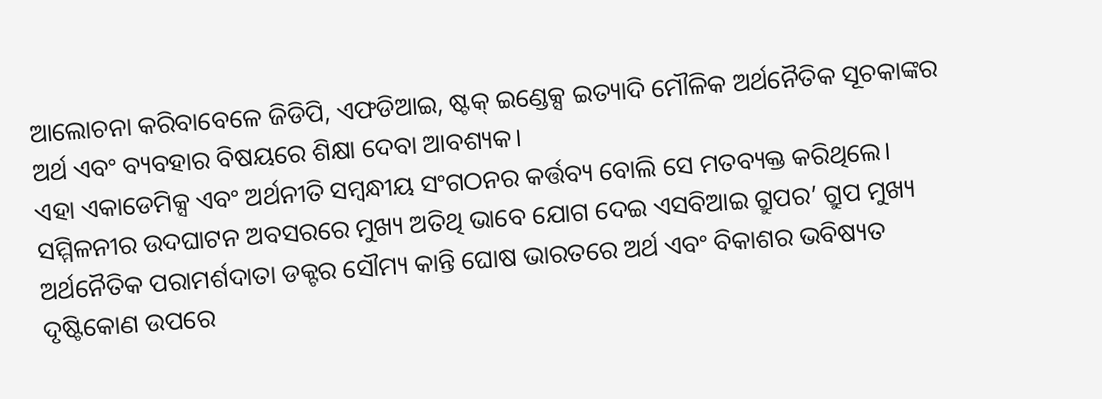ଆଲୋଚନା କରିବାବେଳେ ଜିଡିପି, ଏଫଡିଆଇ, ଷ୍ଟକ୍ ଇଣ୍ଡେକ୍ସ ଇତ୍ୟାଦି ମୌଳିକ ଅର୍ଥନୈତିକ ସୂଚକାଙ୍କର ଅର୍ଥ ଏବଂ ବ୍ୟବହାର ବିଷୟରେ ଶିକ୍ଷା ଦେବା ଆବଶ୍ୟକ।
ଏହା ଏକାଡେମିକ୍ସ ଏବଂ ଅର୍ଥନୀତି ସମ୍ବନ୍ଧୀୟ ସଂଗଠନର କର୍ତ୍ତବ୍ୟ ବୋଲି ସେ ମତବ୍ୟକ୍ତ କରିଥିଲେ। ସମ୍ମିଳନୀର ଉଦଘାଟନ ଅବସରରେ ମୁଖ୍ୟ ଅତିଥି ଭାବେ ଯୋଗ ଦେଇ ଏସବିଆଇ ଗ୍ରୁପର’ ଗ୍ରୁପ ମୁଖ୍ୟ ଅର୍ଥନୈତିକ ପରାମର୍ଶଦାତା ଡକ୍ଟର ସୌମ୍ୟ କାନ୍ତି ଘୋଷ ଭାରତରେ ଅର୍ଥ ଏବଂ ବିକାଶର ଭବିଷ୍ୟତ ଦୃଷ୍ଟିକୋଣ ଉପରେ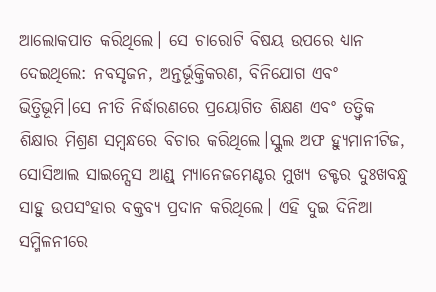ଆଲୋକପାତ କରିଥିଲେ। ସେ ଚାରୋଟି ବିଷୟ ଉପରେ ଧ୍ୟାନ ଦେଇଥିଲେ: ନବସୃଜନ, ଅନ୍ତର୍ଭୂକ୍ତିକରଣ, ବିନିଯୋଗ ଏବଂ ଭିତ୍ତିଭୂମି।ସେ ନୀତି ନିର୍ଦ୍ଧାରଣରେ ପ୍ରୟୋଗିତ ଶିକ୍ଷଣ ଏବଂ ତତ୍ତ୍ୱିକ ଶିକ୍ଷାର ମିଶ୍ରଣ ସମ୍ବନ୍ଧରେ ବିଚାର କରିଥିଲେ।ସ୍କୁଲ ଅଫ ହ୍ୟୁମାନୀଟିଜ, ସୋସିଆଲ ସାଇନ୍ସେସ ଆଣ୍ଡ୍ ମ୍ୟାନେଜମେଣ୍ଟର ମୁଖ୍ୟ ଡକ୍ଟର ଦୁଃଖବନ୍ଧୁ ସାହୁ ଉପସଂହାର ବକ୍ତବ୍ୟ ପ୍ରଦାନ କରିଥିଲେ। ଏହି ଦୁଇ ଦିନିଆ ସମ୍ମିଳନୀରେ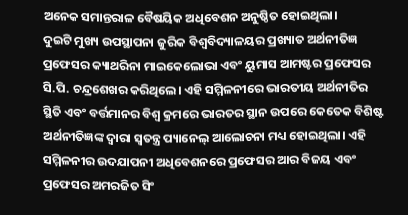ଅନେକ ସମାନ୍ତରାଳ ବୈଷୟିକ ଅଧିବେଶନ ଅନୁଷ୍ଠିତ ହୋଇଥିଲା।
ଦୁଇଟି ମୁଖ୍ୟ ଉପସ୍ଥାପନା ଜୁରିକ ବିଶ୍ୱବିଦ୍ୟାଳୟର ପ୍ରଖ୍ୟାତ ଅର୍ଥନୀତିଜ୍ଞ ପ୍ରଫେସର କ୍ୟାଥରିନା ମାଇକେଲୋଭା ଏବଂ ୟୁମାସ ଆମଷ୍ଟର ପ୍ରଫେସର ସି.ପି. ଚନ୍ଦ୍ରଶେଖର କରିଥିଲେ। ଏହି ସମ୍ମିଳନୀରେ ଭାରତୀୟ ଅର୍ଥନୀତିର ସ୍ଥିତି ଏବଂ ବର୍ତ୍ତମାନର ବିଶ୍ୱ କ୍ରମରେ ଭାରତର ସ୍ଥାନ ଉପରେ କେତେକ ବିଶିଷ୍ଟ ଅର୍ଥନୀତିଜ୍ଞଙ୍କ ଦ୍ୱାରା ସ୍ୱତନ୍ତ୍ର ପ୍ୟାନେଲ୍ ଆଲୋଚନା ମଧ୍ୟ ହୋଇଥିଲା। ଏହି ସମ୍ମିଳନୀର ଉଦଯାପନୀ ଅଧିବେଶନରେ ପ୍ରଫେସର ଆର ବିଜୟ ଏବଂ ପ୍ରଫେସର ଅମରଜିତ ସିଂ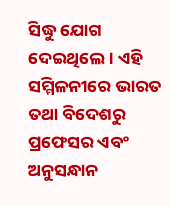ସିଦ୍ଧୁ ଯୋଗ ଦେଇଥିଲେ। ଏହି ସମ୍ମିଳନୀରେ ଭାରତ ତଥା ବିଦେଶରୁ ପ୍ରଫେସର ଏବଂ ଅନୁସନ୍ଧାନ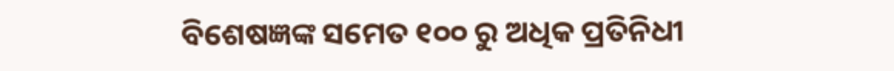ବିଶେଷଜ୍ଞଙ୍କ ସମେତ ୧୦୦ ରୁ ଅଧିକ ପ୍ରତିନିଧୀ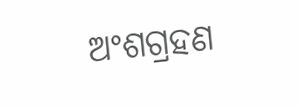ଅଂଶଗ୍ରହଣ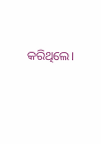କରିଥିଲେ।